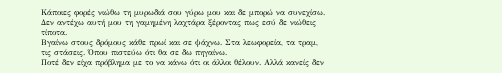Κάποιες φορές νιώθω τη μυρωδιά σου γύρω μου και δε μπορώ να συνεχίσω.
Δεν αντέχω αυτή μου τη γαμημένη λαχτάρα ξέροντας πως εσύ δε νιώθεις τίποτα.
Βγαίνω στους δρόμους κάθε πρωί και σε ψάχνω. Στα λεωφορεία, τα τραμ, τις στάσεις. Όπου πιστεύω ότι θα σε δω πηγαίνω.
Ποτέ δεν είχα πρόβλημα με το να κάνω ότι οι άλλοι θέλουν. Αλλά κανείς δεν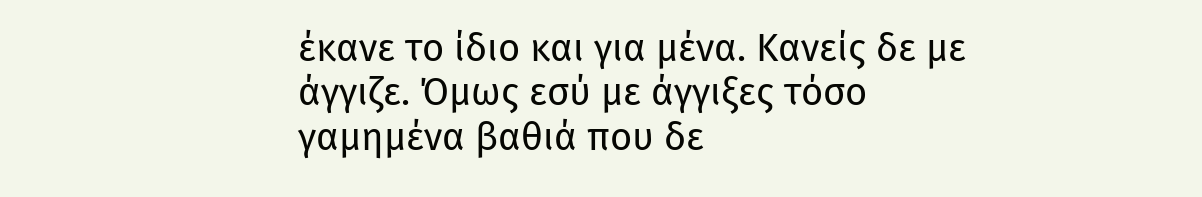έκανε το ίδιο και για μένα. Κανείς δε με άγγιζε. Όμως εσύ με άγγιξες τόσο γαμημένα βαθιά που δε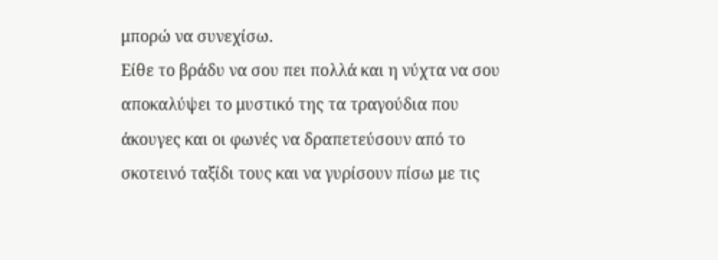μπορώ να συνεχίσω.
Eίθε το βράδυ να σου πει πολλά και η νύχτα να σου αποκαλύψει το μυστικό της τα τραγούδια που άκουγες και οι φωνές να δραπετεύσουν από το σκοτεινό ταξίδι τους και να γυρίσουν πίσω με τις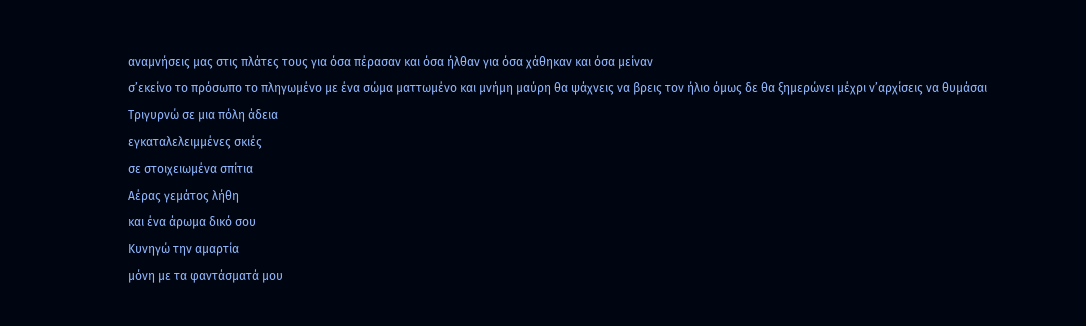αναμνήσεις μας στις πλάτες τους για όσα πέρασαν και όσα ήλθαν για όσα χάθηκαν και όσα μείναν
σ’εκείνο το πρόσωπο το πληγωμένο με ένα σώμα ματτωμένο και μνήμη μαύρη θα ψάχνεις να βρεις τον ήλιο όμως δε θα ξημερώνει μέχρι ν’αρχίσεις να θυμάσαι
Τριγυρνώ σε μια πόλη άδεια
εγκαταλελειμμένες σκιές
σε στοιχειωμένα σπίτια
Αέρας γεμάτος λήθη
και ένα άρωμα δικό σου
Κυνηγώ την αμαρτία
μόνη με τα φαντάσματά μου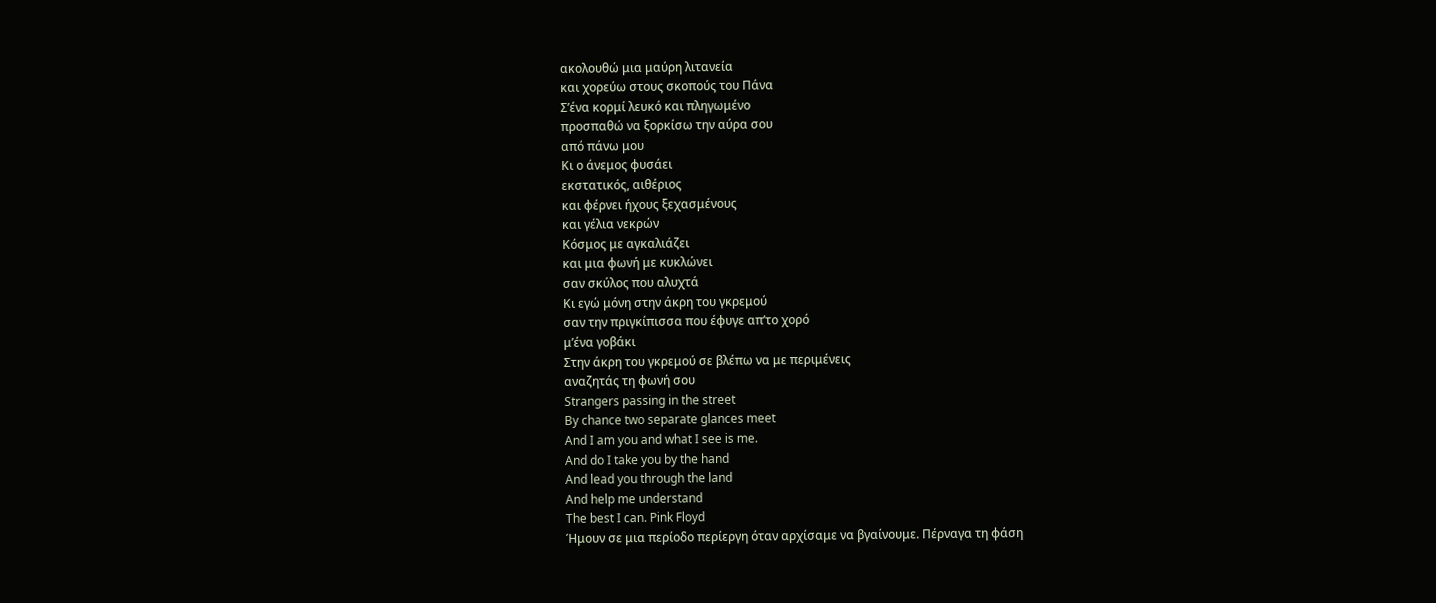ακολουθώ μια μαύρη λιτανεία
και χορεύω στους σκοπούς του Πάνα
Σ’ένα κορμί λευκό και πληγωμένο
προσπαθώ να ξορκίσω την αύρα σου
από πάνω μου
Κι ο άνεμος φυσάει
εκστατικός, αιθέριος
και φέρνει ήχους ξεχασμένους
και γέλια νεκρών
Κόσμος με αγκαλιάζει
και μια φωνή με κυκλώνει
σαν σκύλος που αλυχτά
Κι εγώ μόνη στην άκρη του γκρεμού
σαν την πριγκίπισσα που έφυγε απ’το χορό
μ’ένα γοβάκι
Στην άκρη του γκρεμού σε βλέπω να με περιμένεις
αναζητάς τη φωνή σου
Strangers passing in the street
By chance two separate glances meet
And I am you and what I see is me.
And do I take you by the hand
And lead you through the land
And help me understand
The best I can. Pink Floyd
Ήμουν σε μια περίοδο περίεργη όταν αρχίσαμε να βγαίνουμε. Πέρναγα τη φάση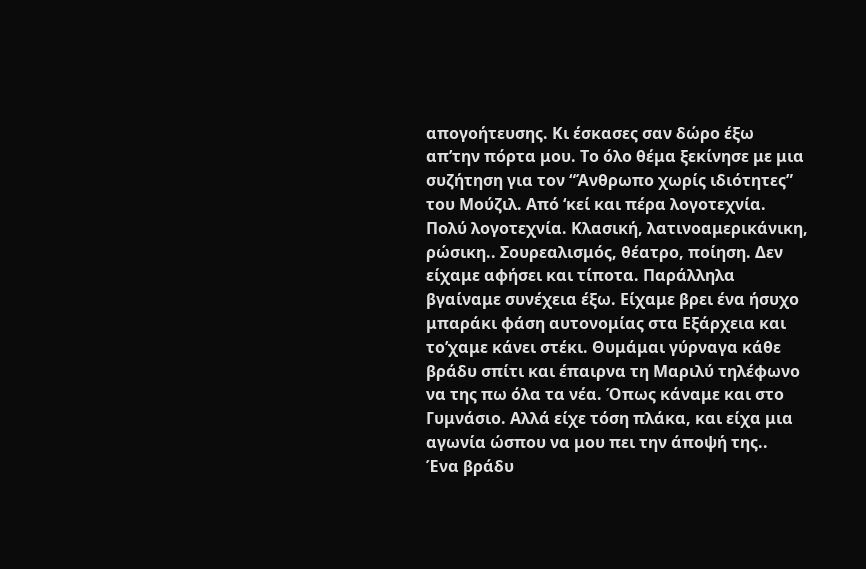απογοήτευσης. Κι έσκασες σαν δώρο έξω απ’την πόρτα μου. Το όλο θέμα ξεκίνησε με μια συζήτηση για τον “Άνθρωπο χωρίς ιδιότητες” του Μούζιλ. Από ‘κεί και πέρα λογοτεχνία. Πολύ λογοτεχνία. Κλασική, λατινοαμερικάνικη, ρώσικη.. Σουρεαλισμός, θέατρο, ποίηση. Δεν είχαμε αφήσει και τίποτα. Παράλληλα βγαίναμε συνέχεια έξω. Είχαμε βρει ένα ήσυχο μπαράκι φάση αυτονομίας στα Εξάρχεια και το’χαμε κάνει στέκι. Θυμάμαι γύρναγα κάθε βράδυ σπίτι και έπαιρνα τη Μαριλύ τηλέφωνο να της πω όλα τα νέα. Όπως κάναμε και στο Γυμνάσιο. Αλλά είχε τόση πλάκα, και είχα μια αγωνία ώσπου να μου πει την άποψή της..
Ένα βράδυ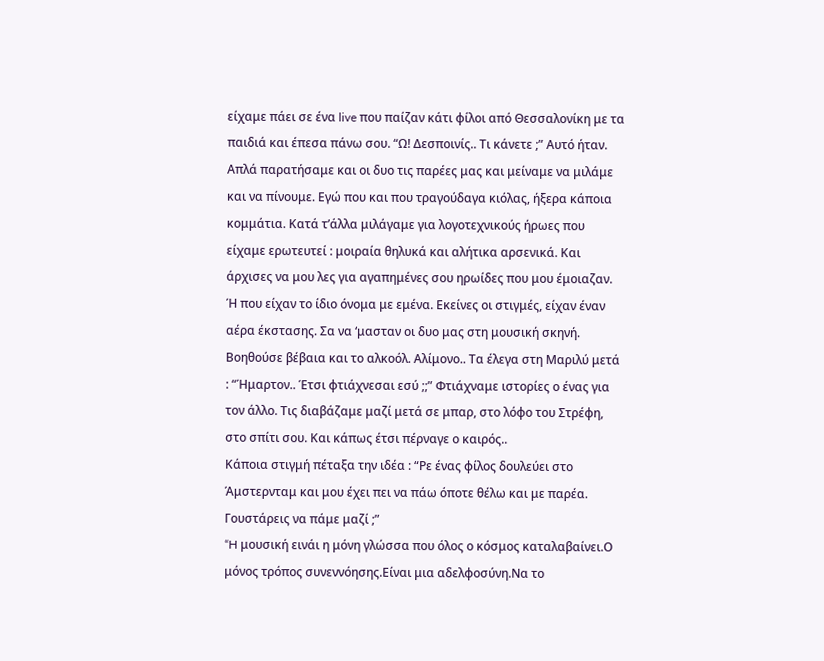είχαμε πάει σε ένα live που παίζαν κάτι φίλοι από Θεσσαλονίκη με τα παιδιά και έπεσα πάνω σου. “Ω! Δεσποινίς.. Τι κάνετε ;” Αυτό ήταν. Απλά παρατήσαμε και οι δυο τις παρέες μας και μείναμε να μιλάμε και να πίνουμε. Εγώ που και που τραγούδαγα κιόλας, ήξερα κάποια κομμάτια. Κατά τ’άλλα μιλάγαμε για λογοτεχνικούς ήρωες που είχαμε ερωτευτεί : μοιραία θηλυκά και αλήτικα αρσενικά. Και άρχισες να μου λες για αγαπημένες σου ηρωίδες που μου έμοιαζαν. Ή που είχαν το ίδιο όνομα με εμένα. Εκείνες οι στιγμές, είχαν έναν αέρα έκστασης. Σα να ‘μασταν οι δυο μας στη μουσική σκηνή. Βοηθούσε βέβαια και το αλκοόλ. Αλίμονο.. Τα έλεγα στη Μαριλύ μετά : “Ήμαρτον.. Έτσι φτιάχνεσαι εσύ ;;” Φτιάχναμε ιστορίες ο ένας για τον άλλο. Τις διαβάζαμε μαζί μετά σε μπαρ, στο λόφο του Στρέφη, στο σπίτι σου. Και κάπως έτσι πέρναγε ο καιρός..
Κάποια στιγμή πέταξα την ιδέα : “Ρε ένας φίλος δουλεύει στο Άμστερνταμ και μου έχει πει να πάω όποτε θέλω και με παρέα. Γουστάρεις να πάμε μαζί ;”
“H μουσική εινάι η μόνη γλώσσα που όλος ο κόσμος καταλαβαίνει.Ο μόνος τρόπος συνεννόησης.Είναι μια αδελφοσύνη.Να το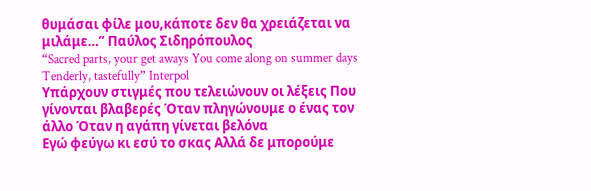θυμάσαι φίλε μου,κάποτε δεν θα χρειάζεται να μιλάμε…” Παύλος Σιδηρόπουλος
“Sacred parts, your get aways You come along on summer days Tenderly, tastefully” Interpol
Υπάρχουν στιγμές που τελειώνουν οι λέξεις Που γίνονται βλαβερές Όταν πληγώνουμε ο ένας τον άλλο Όταν η αγάπη γίνεται βελόνα
Εγώ φεύγω κι εσύ το σκας Αλλά δε μπορούμε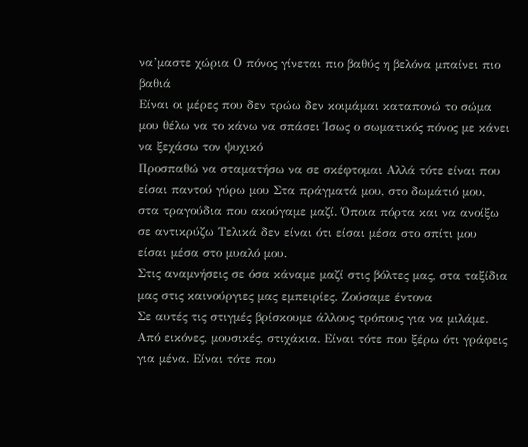να’μαστε χώρια Ο πόνος γίνεται πιο βαθύς η βελόνα μπαίνει πιο βαθιά
Είναι οι μέρες που δεν τρώω δεν κοιμάμαι καταπονώ το σώμα μου θέλω να το κάνω να σπάσει Ίσως ο σωματικός πόνος με κάνει να ξεχάσω τον ψυχικό
Προσπαθώ να σταματήσω να σε σκέφτομαι Αλλά τότε είναι που είσαι παντού γύρω μου Στα πράγματά μου, στο δωμάτιό μου, στα τραγούδια που ακούγαμε μαζί. Όποια πόρτα και να ανοίξω σε αντικρύζω Τελικά δεν είναι ότι είσαι μέσα στο σπίτι μου είσαι μέσα στο μυαλό μου.
Στις αναμνήσεις σε όσα κάναμε μαζί στις βόλτες μας, στα ταξίδια μας στις καινούργιες μας εμπειρίες. Ζούσαμε έντονα
Σε αυτές τις στιγμές βρίσκουμε άλλους τρόπους για να μιλάμε. Από εικόνες, μουσικές, στιχάκια. Είναι τότε που ξέρω ότι γράφεις για μένα. Είναι τότε που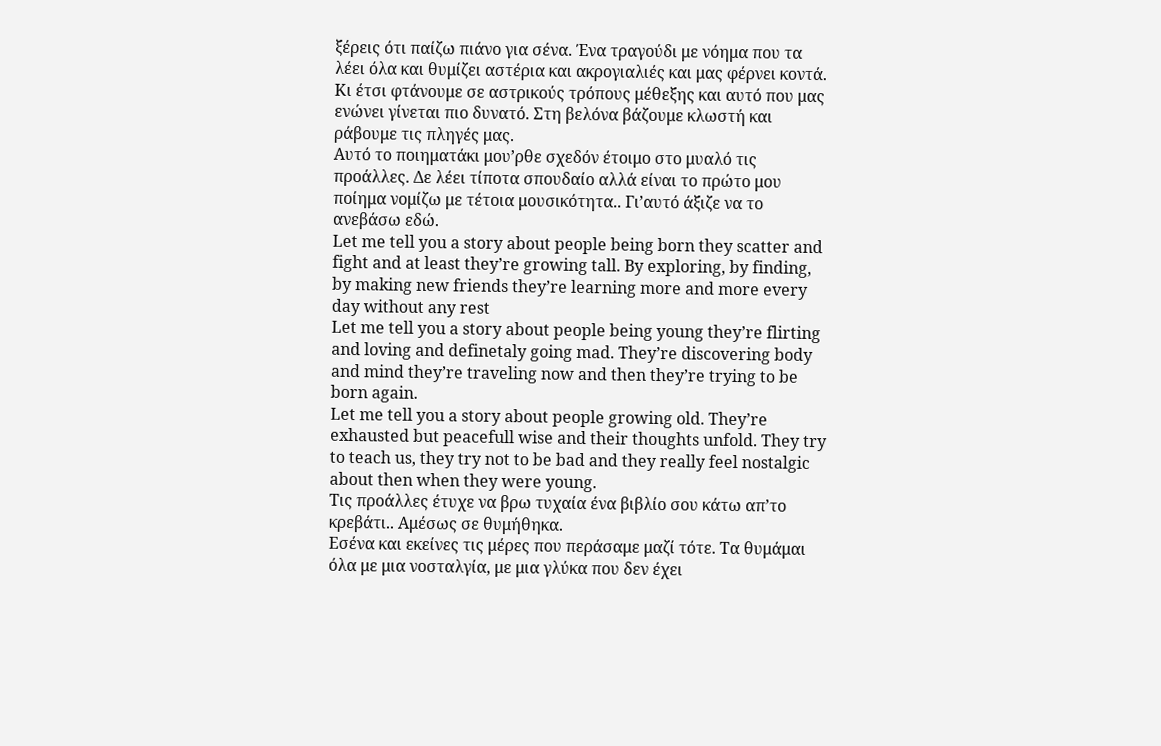ξέρεις ότι παίζω πιάνο για σένα. Ένα τραγούδι με νόημα που τα λέει όλα και θυμίζει αστέρια και ακρογιαλιές και μας φέρνει κοντά.
Κι έτσι φτάνουμε σε αστρικούς τρόπους μέθεξης και αυτό που μας ενώνει γίνεται πιο δυνατό. Στη βελόνα βάζουμε κλωστή και ράβουμε τις πληγές μας.
Αυτό το ποιηματάκι μου’ρθε σχεδόν έτοιμο στο μυαλό τις προάλλες. Δε λέει τίποτα σπουδαίο αλλά είναι το πρώτο μου ποίημα νομίζω με τέτοια μουσικότητα.. Γι’αυτό άξιζε να το ανεβάσω εδώ.
Let me tell you a story about people being born they scatter and fight and at least they’re growing tall. By exploring, by finding, by making new friends they’re learning more and more every day without any rest
Let me tell you a story about people being young they’re flirting and loving and definetaly going mad. They’re discovering body and mind they’re traveling now and then they’re trying to be born again.
Let me tell you a story about people growing old. They’re exhausted but peacefull wise and their thoughts unfold. They try to teach us, they try not to be bad and they really feel nostalgic about then when they were young.
Tις προάλλες έτυχε να βρω τυχαία ένα βιβλίο σου κάτω απ’το κρεβάτι.. Αμέσως σε θυμήθηκα.
Εσένα και εκείνες τις μέρες που περάσαμε μαζί τότε. Τα θυμάμαι όλα με μια νοσταλγία, με μια γλύκα που δεν έχει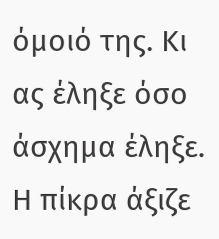όμοιό της. Κι ας έληξε όσο άσχημα έληξε. Η πίκρα άξιζε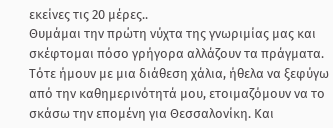εκείνες τις 20 μέρες..
Θυμάμαι την πρώτη νύχτα της γνωριμίας μας και σκέφτομαι πόσο γρήγορα αλλάζουν τα πράγματα. Τότε ήμουν με μια διάθεση χάλια, ήθελα να ξεφύγω από την καθημερινότητά μου, ετοιμαζόμουν να το σκάσω την επομένη για Θεσσαλονίκη. Και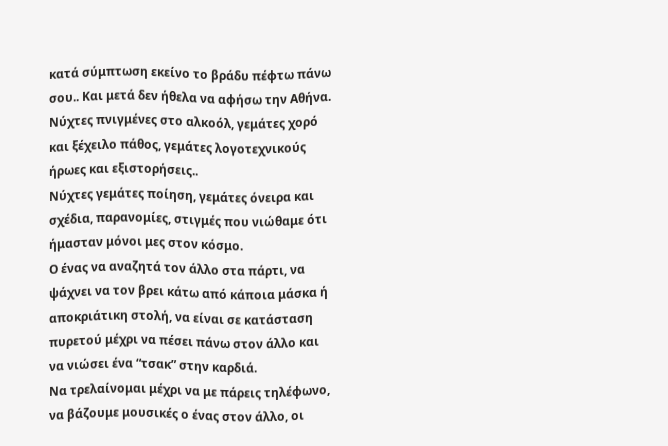κατά σύμπτωση εκείνο το βράδυ πέφτω πάνω σου.. Και μετά δεν ήθελα να αφήσω την Αθήνα.
Νύχτες πνιγμένες στο αλκοόλ, γεμάτες χορό και ξέχειλο πάθος, γεμάτες λογοτεχνικούς ήρωες και εξιστορήσεις..
Νύχτες γεμάτες ποίηση, γεμάτες όνειρα και σχέδια, παρανομίες, στιγμές που νιώθαμε ότι ήμασταν μόνοι μες στον κόσμο.
Ο ένας να αναζητά τον άλλο στα πάρτι, να ψάχνει να τον βρει κάτω από κάποια μάσκα ή αποκριάτικη στολή, να είναι σε κατάσταση πυρετού μέχρι να πέσει πάνω στον άλλο και να νιώσει ένα “τσακ” στην καρδιά.
Να τρελαίνομαι μέχρι να με πάρεις τηλέφωνο, να βάζουμε μουσικές ο ένας στον άλλο, οι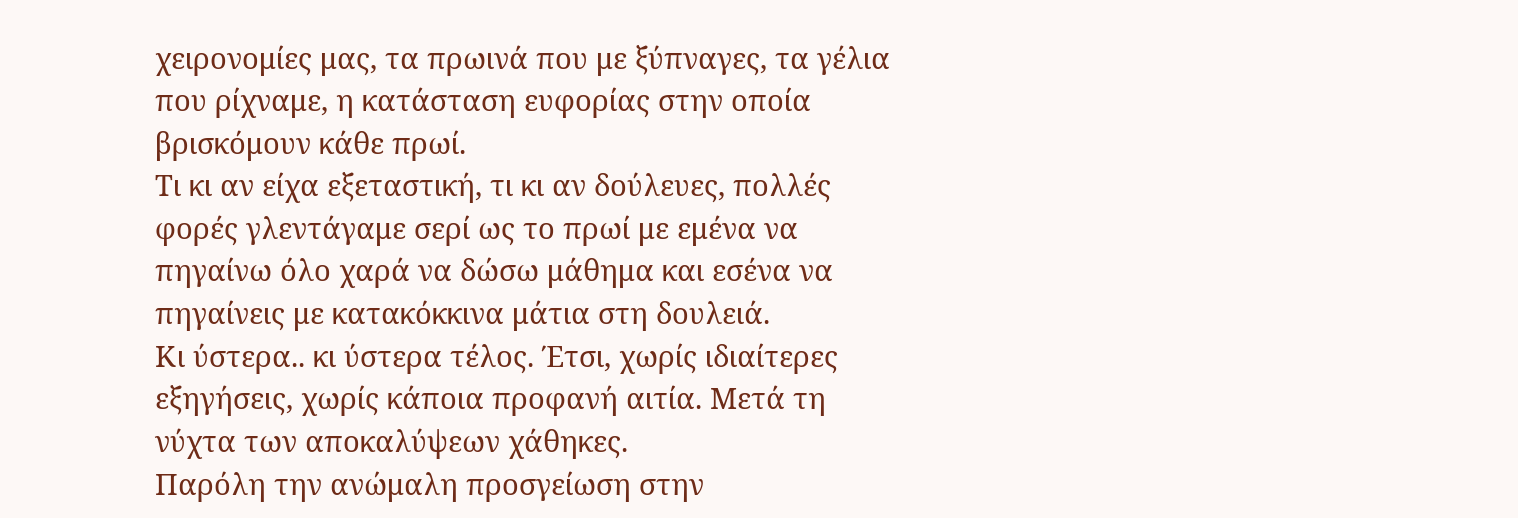χειρονομίες μας, τα πρωινά που με ξύπναγες, τα γέλια που ρίχναμε, η κατάσταση ευφορίας στην οποία βρισκόμουν κάθε πρωί.
Τι κι αν είχα εξεταστική, τι κι αν δούλευες, πολλές φορές γλεντάγαμε σερί ως το πρωί με εμένα να πηγαίνω όλο χαρά να δώσω μάθημα και εσένα να πηγαίνεις με κατακόκκινα μάτια στη δουλειά.
Κι ύστερα.. κι ύστερα τέλος. Έτσι, χωρίς ιδιαίτερες εξηγήσεις, χωρίς κάποια προφανή αιτία. Μετά τη νύχτα των αποκαλύψεων χάθηκες.
Παρόλη την ανώμαλη προσγείωση στην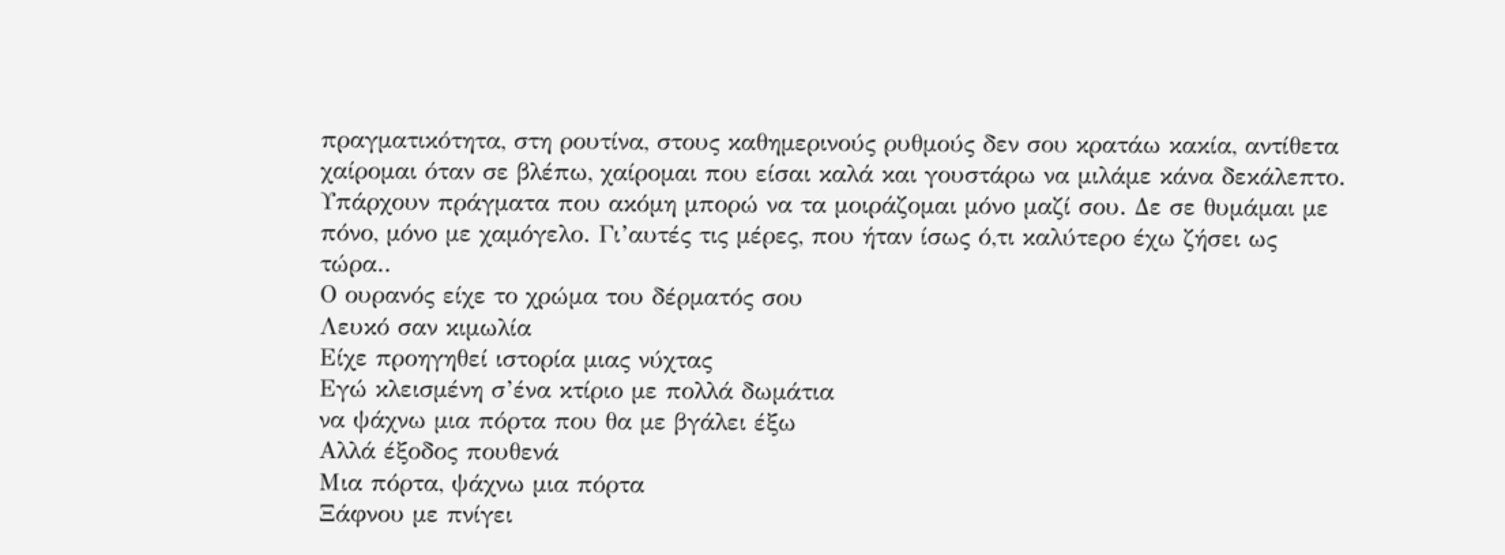πραγματικότητα, στη ρουτίνα, στους καθημερινούς ρυθμούς δεν σου κρατάω κακία, αντίθετα χαίρομαι όταν σε βλέπω, χαίρομαι που είσαι καλά και γουστάρω να μιλάμε κάνα δεκάλεπτο. Υπάρχουν πράγματα που ακόμη μπορώ να τα μοιράζομαι μόνο μαζί σου. Δε σε θυμάμαι με πόνο, μόνο με χαμόγελο. Γι’αυτές τις μέρες, που ήταν ίσως ό,τι καλύτερο έχω ζήσει ως τώρα..
Ο ουρανός είχε το χρώμα του δέρματός σου
Λευκό σαν κιμωλία
Είχε προηγηθεί ιστορία μιας νύχτας
Εγώ κλεισμένη σ’ένα κτίριο με πολλά δωμάτια
να ψάχνω μια πόρτα που θα με βγάλει έξω
Αλλά έξοδος πουθενά
Μια πόρτα, ψάχνω μια πόρτα
Ξάφνου με πνίγει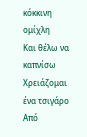κόκκινη ομίχλη
Και θέλω να καπνίσω
Χρειάζομαι ένα τσιγάρο
Από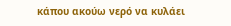κάπου ακούω νερό να κυλάει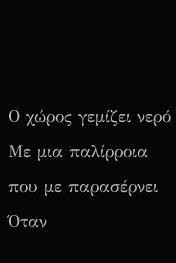Ο χώρος γεμίζει νερό
Με μια παλίρροια που με παρασέρνει
Όταν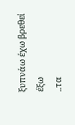ξυπνάω έχω βρεθεί έξω
..τα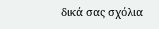δικά σας σχόλια